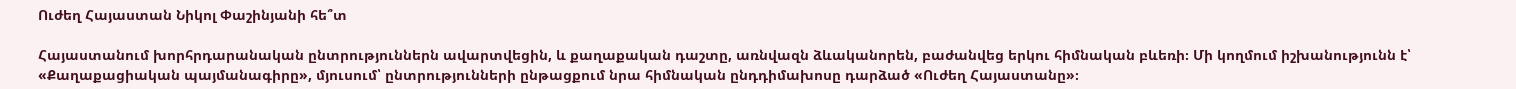Ուժեղ Հայաստան Նիկոլ Փաշինյանի հե՞տ

Հայաստանում խորհրդարանական ընտրություններն ավարտվեցին, և քաղաքական դաշտը, առնվազն ձևականորեն, բաժանվեց երկու հիմնական բևեռի։ Մի կողմում իշխանությունն է՝ «Քաղաքացիական պայմանագիրը», մյուսում՝ ընտրությունների ընթացքում նրա հիմնական ընդդիմախոսը դարձած «Ուժեղ Հայաստանը»։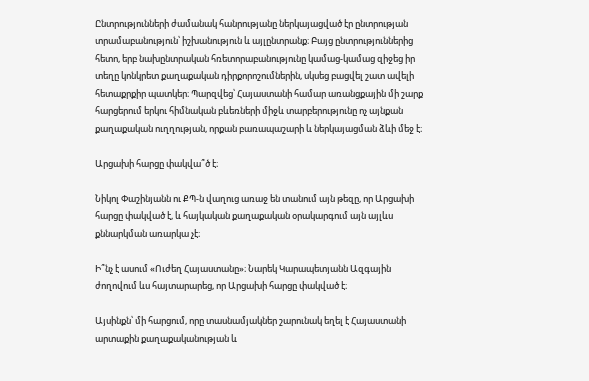Ընտրությունների ժամանակ հանրությանը ներկայացված էր ընտրության տրամաբանություն՝ իշխանություն և այլընտրանք։ Բայց ընտրություններից հետո, երբ նախընտրական հռետորաբանությունը կամաց-կամաց զիջեց իր տեղը կոնկրետ քաղաքական դիրքորոշումներին, սկսեց բացվել շատ ավելի հետաքրքիր պատկեր։ Պարզվեց՝ Հայաստանի համար առանցքային մի շարք հարցերում երկու հիմնական բևեռների միջև տարբերությունը ոչ այնքան քաղաքական ուղղության, որքան բառապաշարի և ներկայացման ձևի մեջ է։

Արցախի հարցը փակվա՞ծ է։

Նիկոլ Փաշինյանն ու ՔՊ-ն վաղուց առաջ են տանում այն թեզը, որ Արցախի հարցը փակված է, և հայկական քաղաքական օրակարգում այն այլևս քննարկման առարկա չէ։

Ի՞նչ է ասում «Ուժեղ Հայաստանը»։ Նարեկ Կարապետյանն Ազգային ժողովում ևս հայտարարեց, որ Արցախի հարցը փակված է։

Այսինքն՝ մի հարցում, որը տասնամյակներ շարունակ եղել է Հայաստանի արտաքին քաղաքականության և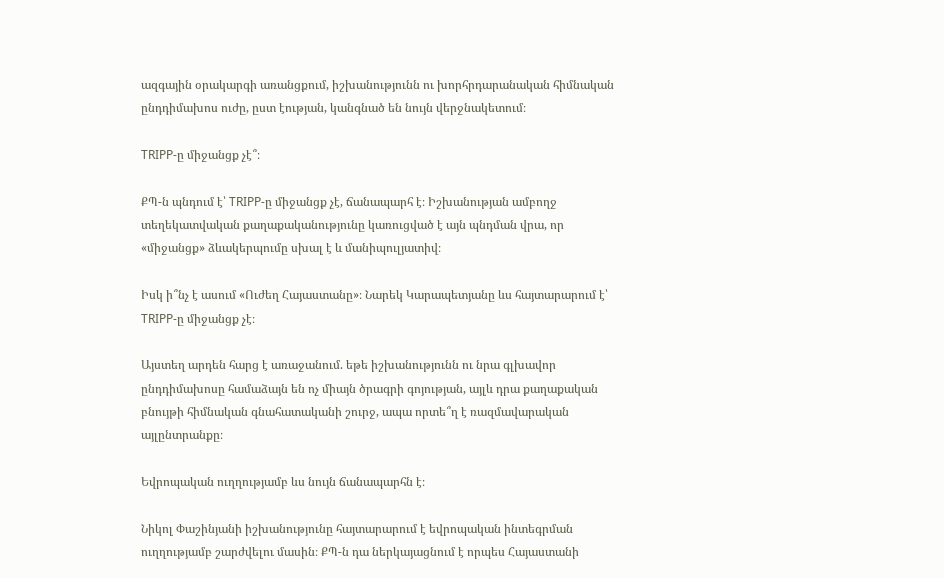ազգային օրակարգի առանցքում, իշխանությունն ու խորհրդարանական հիմնական ընդդիմախոս ուժը, ըստ էության, կանգնած են նույն վերջնակետում։

TRIPP-ը միջանցք չէ՞։

ՔՊ-ն պնդում է՝ TRIPP-ը միջանցք չէ, ճանապարհ է։ Իշխանության ամբողջ տեղեկատվական քաղաքականությունը կառուցված է այն պնդման վրա, որ «միջանցք» ձևակերպումը սխալ է և մանիպուլյատիվ։

Իսկ ի՞նչ է ասում «Ուժեղ Հայաստանը»։ Նարեկ Կարապետյանը ևս հայտարարում է՝ TRIPP-ը միջանցք չէ։

Այստեղ արդեն հարց է առաջանում. եթե իշխանությունն ու նրա գլխավոր ընդդիմախոսը համաձայն են ոչ միայն ծրագրի գոյության, այլև դրա քաղաքական բնույթի հիմնական գնահատականի շուրջ, ապա որտե՞ղ է ռազմավարական այլընտրանքը։

Եվրոպական ուղղությամբ ևս նույն ճանապարհն է։

Նիկոլ Փաշինյանի իշխանությունը հայտարարում է եվրոպական ինտեգրման ուղղությամբ շարժվելու մասին։ ՔՊ-ն դա ներկայացնում է որպես Հայաստանի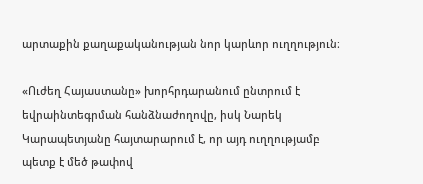արտաքին քաղաքականության նոր կարևոր ուղղություն։

«Ուժեղ Հայաստանը» խորհրդարանում ընտրում է եվրաինտեգրման հանձնաժողովը, իսկ Նարեկ Կարապետյանը հայտարարում է, որ այդ ուղղությամբ պետք է մեծ թափով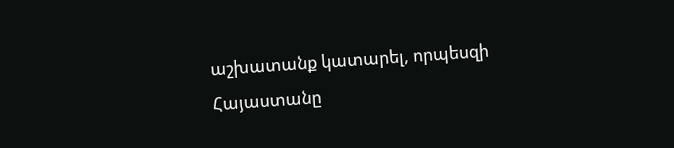աշխատանք կատարել, որպեսզի Հայաստանը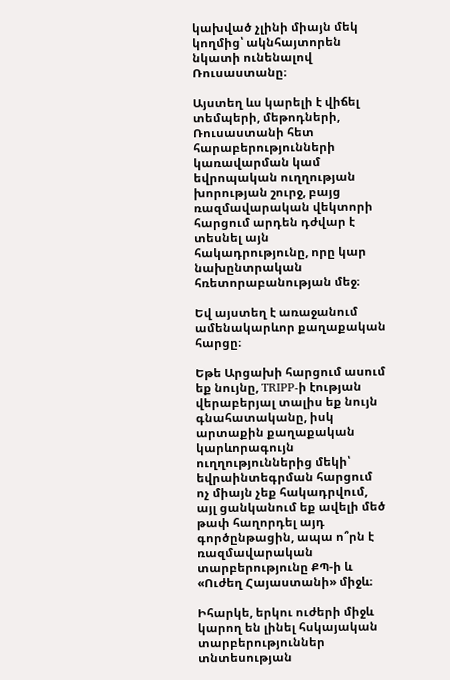կախված չլինի միայն մեկ կողմից՝ ակնհայտորեն նկատի ունենալով Ռուսաստանը։

Այստեղ ևս կարելի է վիճել տեմպերի, մեթոդների, Ռուսաստանի հետ հարաբերությունների կառավարման կամ եվրոպական ուղղության խորության շուրջ, բայց ռազմավարական վեկտորի հարցում արդեն դժվար է տեսնել այն հակադրությունը, որը կար նախընտրական հռետորաբանության մեջ։

Եվ այստեղ է առաջանում ամենակարևոր քաղաքական հարցը։

Եթե Արցախի հարցում ասում եք նույնը, TRIPP-ի էության վերաբերյալ տալիս եք նույն գնահատականը, իսկ արտաքին քաղաքական կարևորագույն ուղղություններից մեկի՝ եվրաինտեգրման հարցում ոչ միայն չեք հակադրվում, այլ ցանկանում եք ավելի մեծ թափ հաղորդել այդ գործընթացին, ապա ո՞րն է ռազմավարական տարբերությունը ՔՊ-ի և «Ուժեղ Հայաստանի» միջև։

Իհարկե, երկու ուժերի միջև կարող են լինել հսկայական տարբերություններ տնտեսության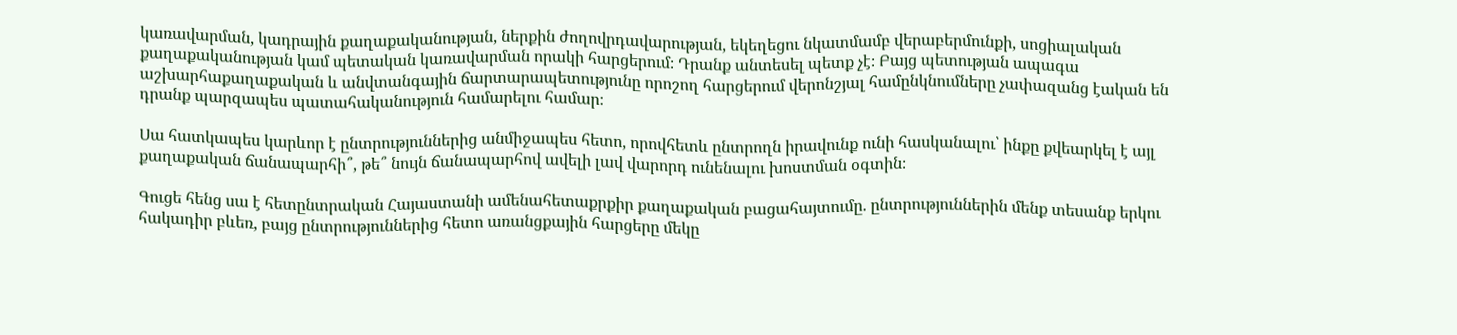կառավարման, կադրային քաղաքականության, ներքին ժողովրդավարության, եկեղեցու նկատմամբ վերաբերմունքի, սոցիալական քաղաքականության կամ պետական կառավարման որակի հարցերում։ Դրանք անտեսել պետք չէ։ Բայց պետության ապագա աշխարհաքաղաքական և անվտանգային ճարտարապետությունը որոշող հարցերում վերոնշյալ համընկնումները չափազանց էական են դրանք պարզապես պատահականություն համարելու համար։

Սա հատկապես կարևոր է ընտրություններից անմիջապես հետո, որովհետև ընտրողն իրավունք ունի հասկանալու՝ ինքը քվեարկել է այլ քաղաքական ճանապարհի՞, թե՞ նույն ճանապարհով ավելի լավ վարորդ ունենալու խոստման օգտին։

Գուցե հենց սա է հետընտրական Հայաստանի ամենահետաքրքիր քաղաքական բացահայտումը. ընտրություններին մենք տեսանք երկու հակադիր բևեռ, բայց ընտրություններից հետո առանցքային հարցերը մեկը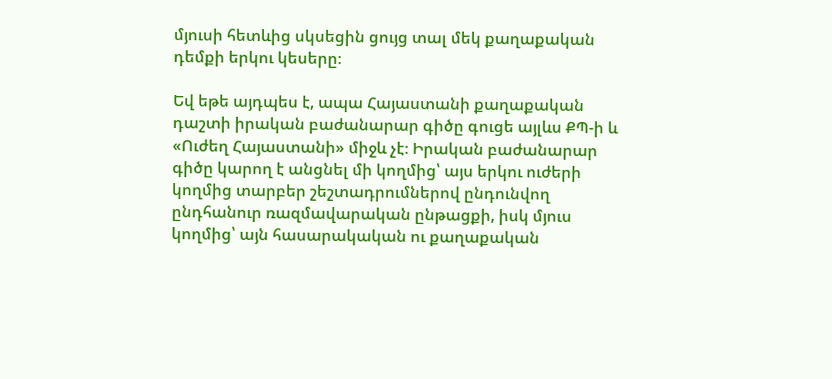մյուսի հետևից սկսեցին ցույց տալ մեկ քաղաքական դեմքի երկու կեսերը։

Եվ եթե այդպես է, ապա Հայաստանի քաղաքական դաշտի իրական բաժանարար գիծը գուցե այլևս ՔՊ-ի և «Ուժեղ Հայաստանի» միջև չէ։ Իրական բաժանարար գիծը կարող է անցնել մի կողմից՝ այս երկու ուժերի կողմից տարբեր շեշտադրումներով ընդունվող ընդհանուր ռազմավարական ընթացքի, իսկ մյուս կողմից՝ այն հասարակական ու քաղաքական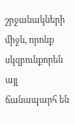շրջանակների միջև, որոնք սկզբունքորեն այլ ճանապարհ են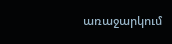առաջարկում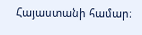Հայաստանի համար։